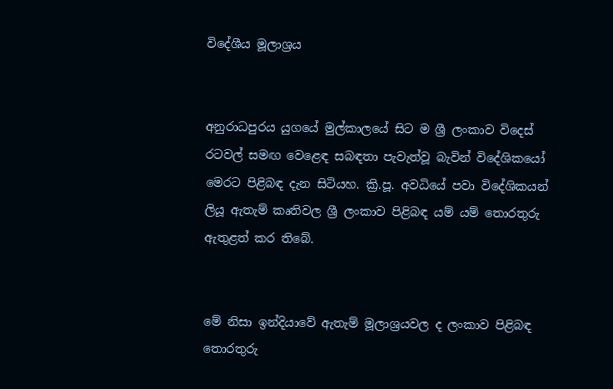විදේශීය මූලාශ්‍රය


අනුරාධපුරය යුගයේ මුල්කාලයේ සිට ම ශ්‍රී ලංකාව විදෙස් රටවල් සමඟ වෙළෙඳ සබඳතා පැවැත්වූ බැවින් විදේශිකයෝ මෙරට පිළිබඳ දැන සිටියහ. ක්‍රි.පූ. අවධියේ පවා විදේශිකයන් ලියූ ඇතැම් කෘතිවල ශ්‍රී ලංකාව පිළිබඳ යම් යම් තොරතුරු ඇතුළත් කර තිබේ.


මේ නිසා ඉන්දියාවේ ඇතැම් මූලාශ්‍රයවල ද ලංකාව පිළිබඳ තොරතුරු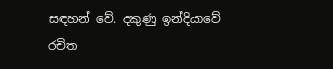සඳහන් වේ. දකුණු ඉන්දියාවේ රචිත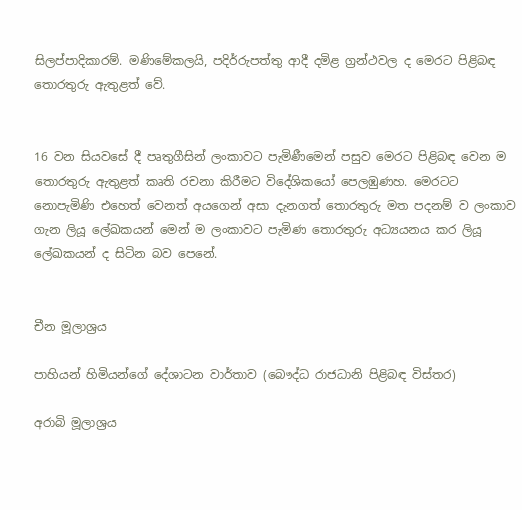සිලප්පාදිකාරම්. මණිමේකලයි, පදිර්රුපත්තු ආදී දමිළ ග්‍රන්ථවල ද මෙරට පිළිබඳ තොරතුරු ඇතුළත් වේ.


16 වන සියවසේ දී පෘතුගීසින් ලංකාවට පැමිණීමෙන් පසුව මෙරට පිළිබඳ වෙන ම තොරතුරු ඇතුළත් කෘති රචනා කිරීමට විදේශිකයෝ පෙ‍ලඹුණහ. මෙරටට නොපැමිණි එහෙත් වෙනත් අයගෙන් අසා දැනගත් තොරතුරු මත පදනම් ව ලංකාව ගැන ලියූ ලේඛකයන් මෙන් ම ලංකාවට පැමිණ තොරතුරු අධ්‍යයනය කර ලියූ ලේඛකයන් ද සිටින බව පෙනේ.


චීන මූලාශ්‍රය

පාහියන් හිමියන්ගේ දේශාටන වාර්තාව (බෞද්ධ රාජධානි පිළිබඳ විස්තර)

අරාබි මූලාශ්‍රය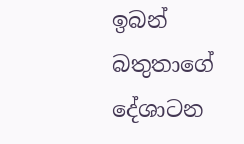ඉබන් බතුතාගේ දේශාටන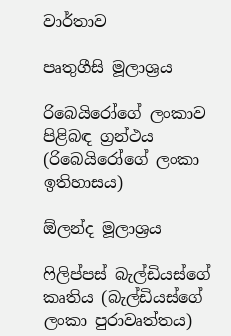වාර්තාව

පෘතුගීසි මූලාශ්‍රය

රිබෙයිරෝගේ ලංකාව පිළිබඳ ග්‍රන්ථය (රිබෙයිරෝගේ ලංකා ඉතිහාසය)

ඕලන්ද මූලාශ්‍රය

ෆිලිප්පස් බැල්ඩියස්ගේ කෘතිය (බැල්ඩියස්ගේ ලංකා පුරාවෘත්තය)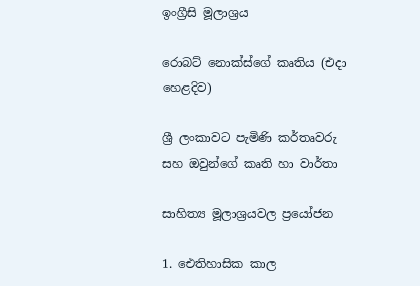ඉංග්‍රීසි මූලාශ්‍රය

රොබට් නොක්ස්ගේ කෘතිය (එදා හෙළදිව)

ශ්‍රී ලංකාවට පැමිණි කර්තෘවරු සහ ඔවුන්ගේ කෘති හා වාර්තා

සාහිත්‍ය මූලාශ්‍රයවල ප්‍රයෝජන

1. ඓතිහාසික කාල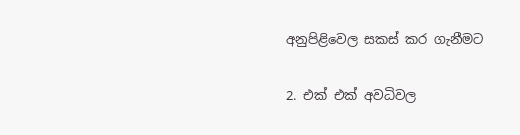අනුපිළිවෙල සකස් කර ගැනීමට

2. එක් එක් අවධිවල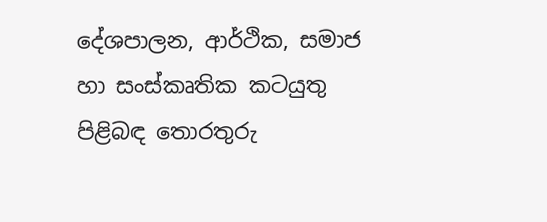දේශපාලන, ආර්ථික, සමාජ හා සංස්කෘතික කටයුතු පිළිබඳ තොරතුරු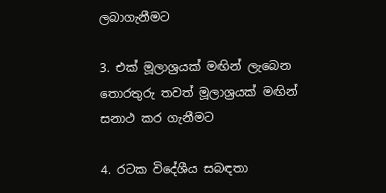ලබාගැනීමට

3. එක් මූලාශ්‍රයක් මඟින් ලැබෙන තොරතුරු තවත් මූලාශ්‍රයක් මඟින් සනාථ කර ගැනීමට

4. රටක විදේශීය සබඳතා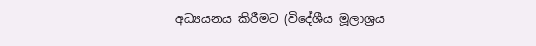අධ්‍යයනය කිරීමට (විදේශීය මූලාශ්‍රය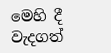මෙහි දී වැදගත්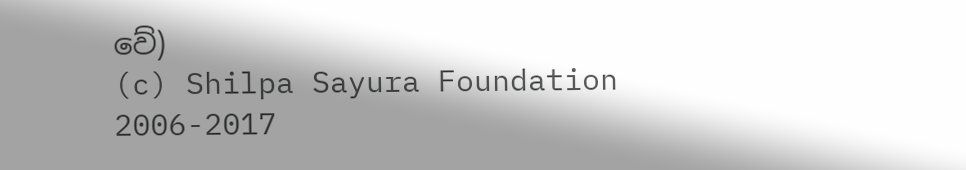වේ)
(c) Shilpa Sayura Foundation 2006-2017